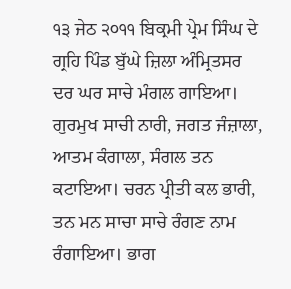੧੩ ਜੇਠ ੨੦੧੧ ਬਿਕ੍ਰਮੀ ਪ੍ਰੇਮ ਸਿੰਘ ਦੇ ਗ੍ਰਹਿ ਪਿੰਡ ਬੁੱਘੇ ਜ਼ਿਲਾ ਅੰਮ੍ਰਿਤਸਰ
ਦਰ ਘਰ ਸਾਚੇ ਮੰਗਲ ਗਾਇਆ। ਗੁਰਮੁਖ ਸਾਚੀ ਨਾਰੀ, ਜਗਤ ਜੰਜ਼ਾਲਾ, ਆਤਮ ਕੰਗਾਲਾ, ਸੰਗਲ ਤਨ ਕਟਾਇਆ। ਚਰਨ ਪ੍ਰੀਤੀ ਕਲ ਭਾਰੀ, ਤਨ ਮਨ ਸਾਚਾ ਸਾਚੇ ਰੰਗਣ ਨਾਮ ਰੰਗਾਇਆ। ਭਾਗ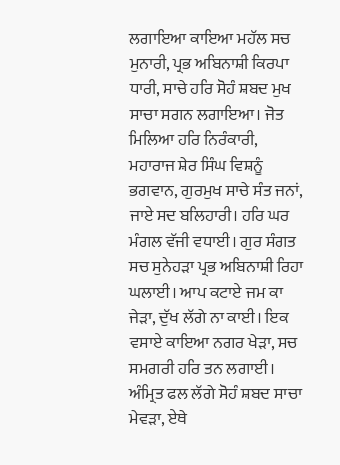ਲਗਾਇਆ ਕਾਇਆ ਮਹੱਲ ਸਚ ਮੁਨਾਰੀ, ਪ੍ਰਭ ਅਬਿਨਾਸ਼ੀ ਕਿਰਪਾ ਧਾਰੀ, ਸਾਚੇ ਹਰਿ ਸੋਹੰ ਸ਼ਬਦ ਮੁਖ ਸਾਚਾ ਸਗਨ ਲਗਾਇਆ। ਜੋਤ ਮਿਲਿਆ ਹਰਿ ਨਿਰੰਕਾਰੀ, ਮਹਾਰਾਜ ਸ਼ੇਰ ਸਿੰਘ ਵਿਸ਼ਨੂੰ ਭਗਵਾਨ, ਗੁਰਮੁਖ ਸਾਚੇ ਸੰਤ ਜਨਾਂ, ਜਾਏ ਸਦ ਬਲਿਹਾਰੀ। ਹਰਿ ਘਰ ਮੰਗਲ ਵੱਜੀ ਵਧਾਈ। ਗੁਰ ਸੰਗਤ ਸਚ ਸੁਨੇਹੜਾ ਪ੍ਰਭ ਅਬਿਨਾਸ਼ੀ ਰਿਹਾ ਘਲਾਈ। ਆਪ ਕਟਾਏ ਜਮ ਕਾ ਜੇੜਾ, ਦੁੱਖ ਲੱਗੇ ਨਾ ਕਾਈ। ਇਕ ਵਸਾਏ ਕਾਇਆ ਨਗਰ ਖੇੜਾ, ਸਚ ਸਮਗਰੀ ਹਰਿ ਤਨ ਲਗਾਈ। ਅੰਮ੍ਰਿਤ ਫਲ ਲੱਗੇ ਸੋਹੰ ਸ਼ਬਦ ਸਾਚਾ ਮੇਵੜਾ, ਏਥੇ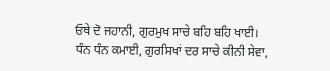ਓਥੇ ਦੋ ਜਹਾਨੀ, ਗੁਰਮੁਖ ਸਾਚੇ ਬਹਿ ਬਹਿ ਖਾਈ। ਧੰਨ ਧੰਨ ਕਮਾਈ, ਗੁਰਸਿਖਾਂ ਦਰ ਸਾਚੇ ਕੀਨੀ ਸੇਵਾ,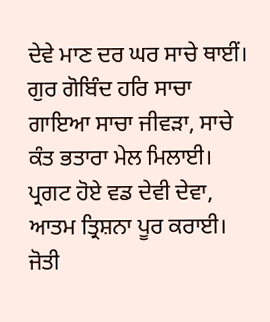ਦੇਵੇ ਮਾਣ ਦਰ ਘਰ ਸਾਚੇ ਥਾਈਂ। ਗੁਰ ਗੋਬਿੰਦ ਹਰਿ ਸਾਚਾ ਗਾਇਆ ਸਾਚਾ ਜੀਵੜਾ, ਸਾਚੇ ਕੰਤ ਭਤਾਰਾ ਮੇਲ ਮਿਲਾਈ। ਪ੍ਰਗਟ ਹੋਏ ਵਡ ਦੇਵੀ ਦੇਵਾ, ਆਤਮ ਤ੍ਰਿਸ਼ਨਾ ਪੂਰ ਕਰਾਈ। ਜੋਤੀ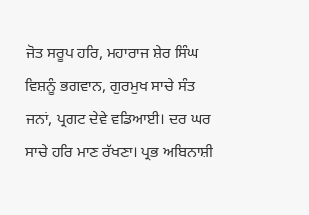ਜੋਤ ਸਰੂਪ ਹਰਿ, ਮਹਾਰਾਜ ਸ਼ੇਰ ਸਿੰਘ ਵਿਸ਼ਨੂੰ ਭਗਵਾਨ, ਗੁਰਮੁਖ ਸਾਚੇ ਸੰਤ ਜਨਾਂ, ਪ੍ਰਗਟ ਦੇਵੇ ਵਡਿਆਈ। ਦਰ ਘਰ ਸਾਚੇ ਹਰਿ ਮਾਣ ਰੱਖਣਾ। ਪ੍ਰਭ ਅਬਿਨਾਸ਼ੀ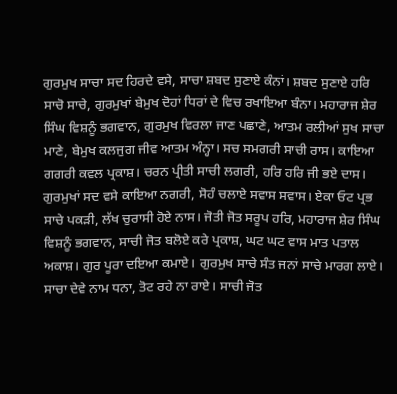ਗੁਰਮੁਖ ਸਾਚਾ ਸਦ ਹਿਰਦੇ ਵਸੇ, ਸਾਚਾ ਸ਼ਬਦ ਸੁਣਾਏ ਕੰਨਾਂ। ਸ਼ਬਦ ਸੁਣਾਏ ਹਰਿ ਸਾਚੋ ਸਾਚੇ, ਗੁਰਮੁਖਾਂ ਬੇਮੁਖ ਦੋਹਾਂ ਧਿਰਾਂ ਦੇ ਵਿਚ ਰਖਾਇਆ ਬੰਨਾ। ਮਹਾਰਾਜ ਸ਼ੇਰ ਸਿੰਘ ਵਿਸ਼ਨੂੰ ਭਗਵਾਨ, ਗੁਰਮੁਖ ਵਿਰਲਾ ਜਾਣ ਪਛਾਣੇ, ਆਤਮ ਰਲੀਆਂ ਸੁਖ ਸਾਚਾ ਮਾਣੇ, ਬੇਮੁਖ ਕਲਜੁਗ ਜੀਵ ਆਤਮ ਅੰਨ੍ਹਾ। ਸਚ ਸਮਗਰੀ ਸਾਚੀ ਰਾਸ। ਕਾਇਆ ਗਗਰੀ ਕਵਲ ਪ੍ਰਕਾਸ਼। ਚਰਨ ਪ੍ਰੀਤੀ ਸਾਚੀ ਲਗਰੀ, ਹਰਿ ਹਰਿ ਜੀ ਭਏ ਦਾਸ। ਗੁਰਮੁਖਾਂ ਸਦ ਵਸੇ ਕਾਇਆ ਨਗਰੀ, ਸੋਹੰ ਚਲਾਏ ਸਵਾਸ ਸਵਾਸ। ਏਕਾ ਓਟ ਪ੍ਰਭ ਸਾਚੇ ਪਕੜੀ, ਲੱਖ ਚੁਰਾਸੀ ਹੋਏ ਨਾਸ। ਜੋਤੀ ਜੋਤ ਸਰੂਪ ਹਰਿ, ਮਹਾਰਾਜ ਸ਼ੇਰ ਸਿੰਘ ਵਿਸ਼ਨੂੰ ਭਗਵਾਨ, ਸਾਚੀ ਜੋਤ ਬਲੋਏ ਕਰੇ ਪ੍ਰਕਾਸ਼, ਘਟ ਘਟ ਵਾਸ ਮਾਤ ਪਤਾਲ ਅਕਾਸ਼। ਗੁਰ ਪੂਰਾ ਦਇਆ ਕਮਾਏ। ਗੁਰਮੁਖ ਸਾਚੇ ਸੰਤ ਜਨਾਂ ਸਾਚੇ ਮਾਰਗ ਲਾਏ। ਸਾਚਾ ਦੇਵੇ ਨਾਮ ਧਨਾ, ਤੋਟ ਰਹੇ ਨਾ ਰਾਏ। ਸਾਚੀ ਜੋਤ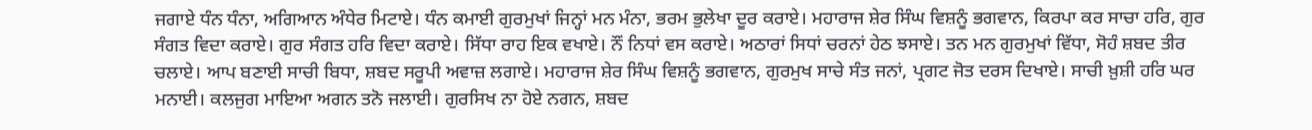ਜਗਾਏ ਧੰਨ ਧੰਨਾ, ਅਗਿਆਨ ਅੰਧੇਰ ਮਿਟਾਏ। ਧੰਨ ਕਮਾਈ ਗੁਰਮੁਖਾਂ ਜਿਨ੍ਹਾਂ ਮਨ ਮੰਨਾ, ਭਰਮ ਭੁਲੇਖਾ ਦੂਰ ਕਰਾਏ। ਮਹਾਰਾਜ ਸ਼ੇਰ ਸਿੰਘ ਵਿਸ਼ਨੂੰ ਭਗਵਾਨ, ਕਿਰਪਾ ਕਰ ਸਾਚਾ ਹਰਿ, ਗੁਰ ਸੰਗਤ ਵਿਦਾ ਕਰਾਏ। ਗੁਰ ਸੰਗਤ ਹਰਿ ਵਿਦਾ ਕਰਾਏ। ਸਿੱਧਾ ਰਾਹ ਇਕ ਵਖਾਏ। ਨੌਂ ਨਿਧਾਂ ਵਸ ਕਰਾਏ। ਅਠਾਰਾਂ ਸਿਧਾਂ ਚਰਨਾਂ ਹੇਠ ਝਸਾਏ। ਤਨ ਮਨ ਗੁਰਮੁਖਾਂ ਵਿੱਧਾ, ਸੋਹੰ ਸ਼ਬਦ ਤੀਰ ਚਲਾਏ। ਆਪ ਬਣਾਈ ਸਾਚੀ ਬਿਧਾ, ਸ਼ਬਦ ਸਰੂਪੀ ਅਵਾਜ਼ ਲਗਾਏ। ਮਹਾਰਾਜ ਸ਼ੇਰ ਸਿੰਘ ਵਿਸ਼ਨੂੰ ਭਗਵਾਨ, ਗੁਰਮੁਖ ਸਾਚੇ ਸੰਤ ਜਨਾਂ, ਪ੍ਰਗਟ ਜੋਤ ਦਰਸ ਦਿਖਾਏ। ਸਾਚੀ ਖ਼ੁਸ਼ੀ ਹਰਿ ਘਰ ਮਨਾਈ। ਕਲਜੁਗ ਮਾਇਆ ਅਗਨ ਤਨੋ ਜਲਾਈ। ਗੁਰਸਿਖ ਨਾ ਹੋਏ ਨਗਨ, ਸ਼ਬਦ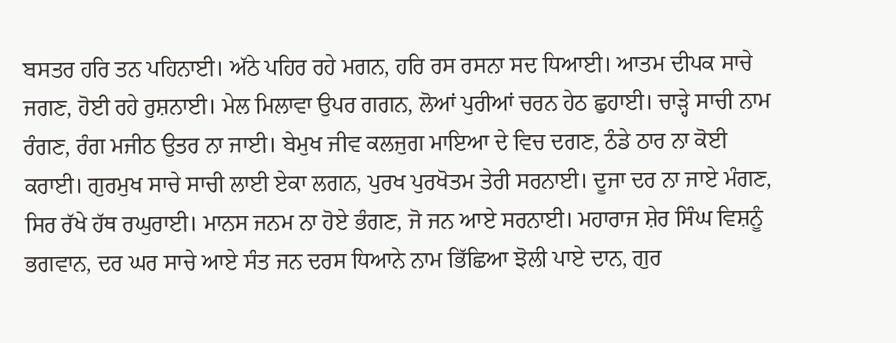ਬਸਤਰ ਹਰਿ ਤਨ ਪਹਿਨਾਈ। ਅੱਠੇ ਪਹਿਰ ਰਹੇ ਮਗਨ, ਹਰਿ ਰਸ ਰਸਨਾ ਸਦ ਧਿਆਈ। ਆਤਮ ਦੀਪਕ ਸਾਚੇ ਜਗਣ, ਹੋਈ ਰਹੇ ਰੁਸ਼ਨਾਈ। ਮੇਲ ਮਿਲਾਵਾ ਉਪਰ ਗਗਨ, ਲੋਆਂ ਪੁਰੀਆਂ ਚਰਨ ਹੇਠ ਛੁਹਾਈ। ਚਾੜ੍ਹੇ ਸਾਚੀ ਨਾਮ ਰੰਗਣ, ਰੰਗ ਮਜੀਠ ਉਤਰ ਨਾ ਜਾਈ। ਬੇਮੁਖ ਜੀਵ ਕਲਜੁਗ ਮਾਇਆ ਦੇ ਵਿਚ ਦਗਣ, ਠੰਡੇ ਠਾਰ ਨਾ ਕੋਈ ਕਰਾਈ। ਗੁਰਮੁਖ ਸਾਚੇ ਸਾਚੀ ਲਾਈ ਏਕਾ ਲਗਨ, ਪੁਰਖ ਪੁਰਖੋਤਮ ਤੇਰੀ ਸਰਨਾਈ। ਦੂਜਾ ਦਰ ਨਾ ਜਾਏ ਮੰਗਣ, ਸਿਰ ਰੱਖੇ ਹੱਥ ਰਘੁਰਾਈ। ਮਾਨਸ ਜਨਮ ਨਾ ਹੋਏ ਭੰਗਣ, ਜੋ ਜਨ ਆਏ ਸਰਨਾਈ। ਮਹਾਰਾਜ ਸ਼ੇਰ ਸਿੰਘ ਵਿਸ਼ਨੂੰ ਭਗਵਾਨ, ਦਰ ਘਰ ਸਾਚੇ ਆਏ ਸੰਤ ਜਨ ਦਰਸ ਧਿਆਨੇ ਨਾਮ ਭਿੱਛਿਆ ਝੋਲੀ ਪਾਏ ਦਾਨ, ਗੁਰ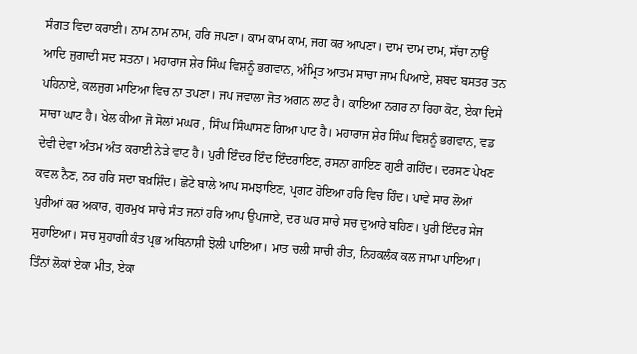ਸੰਗਤ ਵਿਦਾ ਕਰਾਈ। ਨਾਮ ਨਾਮ ਨਾਮ, ਹਰਿ ਜਪਣਾ। ਕਾਮ ਕਾਮ ਕਾਮ, ਜਗ ਕਰ ਆਪਣਾ। ਦਾਮ ਦਾਮ ਦਾਮ, ਸੱਚਾ ਨਾਉਂ ਆਦਿ ਜੁਗਾਦੀ ਸਦ ਸਤਨਾ। ਮਹਾਰਾਜ ਸ਼ੇਰ ਸਿੰਘ ਵਿਸ਼ਨੂੰ ਭਗਵਾਨ, ਅੰਮ੍ਰਿਤ ਆਤਮ ਸਾਚਾ ਜਾਮ ਪਿਆਏ, ਸ਼ਬਦ ਬਸਤਰ ਤਨ ਪਹਿਨਾਏ, ਕਲਜੁਗ ਮਾਇਆ ਵਿਚ ਨਾ ਤਪਣਾ। ਜਪ ਜਵਾਲਾ ਜੋਤ ਅਗਨ ਲਾਟ ਹੈ। ਕਾਇਆ ਨਗਰ ਨਾ ਰਿਹਾ ਕੋਟ, ਏਕਾ ਦਿਸੇ ਸਾਚਾ ਘਾਟ ਹੈ। ਖੇਲ ਕੀਆ ਜੋ ਸੋਲਾਂ ਮਘਰ , ਸਿੰਘ ਸਿੰਘਾਸਣ ਗਿਆ ਪਾਟ ਹੈ। ਮਹਾਰਾਜ ਸ਼ੇਰ ਸਿੰਘ ਵਿਸ਼ਨੂੰ ਭਗਵਾਨ, ਵਡ ਦੇਵੀ ਦੇਵਾ ਅੰਤਮ ਅੰਤ ਕਰਾਈ ਨੇੜੇ ਵਾਟ ਹੈ। ਪੁਰੀ ਇੰਦਰ ਇੰਦ ਇੰਦਰਾਇਣ, ਰਸਨਾ ਗਾਇਣ ਗੁਣੀ ਗਹਿੰਦ। ਦਰਸਣ ਪੇਖਣ ਕਵਲ ਨੈਣ, ਨਰ ਹਰਿ ਸਦਾ ਬਖ਼ਸ਼ਿੰਦ। ਛੋਟੇ ਬਾਲੇ ਆਪ ਸਮਝਾਇਣ, ਪ੍ਰਗਟ ਹੋਇਆ ਹਰਿ ਵਿਚ ਹਿੰਦ। ਪਾਵੇ ਸਾਰ ਲੋਆਂ ਪੁਰੀਆਂ ਕਰ ਅਕਾਰ, ਗੁਰਮੁਖ ਸਾਚੇ ਸੰਤ ਜਨਾਂ ਹਰਿ ਆਪ ਉਪਜਾਏ, ਦਰ ਘਰ ਸਾਚੇ ਸਚ ਦੁਆਰੇ ਬਹਿਣ। ਪੁਰੀ ਇੰਦਰ ਸੇਜ ਸੁਹਾਇਆ। ਸਚ ਸੁਹਾਗੀ ਕੰਤ ਪ੍ਰਭ ਅਬਿਨਾਸ਼ੀ ਝੋਲੀ ਪਾਇਆ। ਮਾਤ ਚਲੀ ਸਾਚੀ ਰੀਤ, ਨਿਹਕਲੰਕ ਕਲ ਜਾਮਾ ਪਾਇਆ। ਤਿੰਨਾਂ ਲੋਕਾਂ ਏਕਾ ਮੀਤ, ਏਕਾ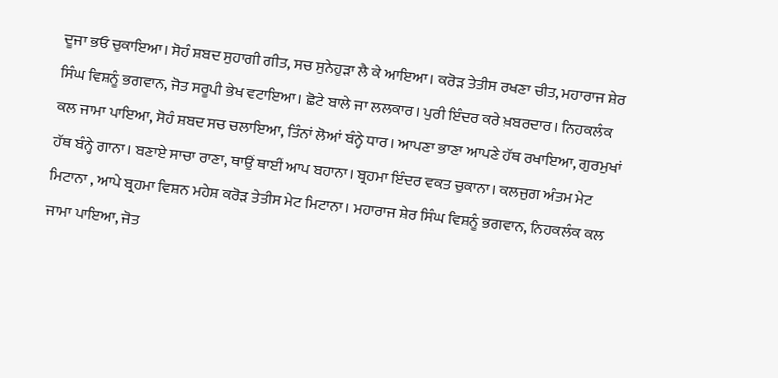ਦੂਜਾ ਭਓ ਚੁਕਾਇਆ। ਸੋਹੰ ਸ਼ਬਦ ਸੁਹਾਗੀ ਗੀਤ, ਸਚ ਸੁਨੇਹੁੜਾ ਲੈ ਕੇ ਆਇਆ। ਕਰੋੜ ਤੇਤੀਸ ਰਖਣਾ ਚੀਤ, ਮਹਾਰਾਜ ਸ਼ੇਰ ਸਿੰਘ ਵਿਸ਼ਨੂੰ ਭਗਵਾਨ, ਜੋਤ ਸਰੂਪੀ ਭੇਖ ਵਟਾਇਆ। ਛੋਟੇ ਬਾਲੇ ਜਾ ਲਲਕਾਰ। ਪੁਰੀ ਇੰਦਰ ਕਰੇ ਖ਼ਬਰਦਾਰ। ਨਿਹਕਲੰਕ ਕਲ ਜਾਮਾ ਪਾਇਆ, ਸੋਹੰ ਸ਼ਬਦ ਸਚ ਚਲਾਇਆ, ਤਿੰਨਾਂ ਲੋਆਂ ਬੰਨ੍ਹੇ ਧਾਰ। ਆਪਣਾ ਭਾਣਾ ਆਪਣੇ ਹੱਥ ਰਖਾਇਆ, ਗੁਰਮੁਖਾਂ ਹੱਥ ਬੰਨ੍ਹੇ ਗਾਨਾ। ਬਣਾਏ ਸਾਚਾ ਰਾਣਾ, ਥਾਉਂ ਥਾਈਂ ਆਪ ਬਹਾਨਾ। ਬ੍ਰਹਮਾ ਇੰਦਰ ਵਕਤ ਚੁਕਾਨਾ। ਕਲਜੁਗ ਅੰਤਮ ਮੇਟ ਮਿਟਾਨਾ , ਆਪੇ ਬ੍ਰਹਮਾ ਵਿਸ਼ਨ ਮਹੇਸ਼ ਕਰੋੜ ਤੇਤੀਸ ਮੇਟ ਮਿਟਾਨਾ। ਮਹਾਰਾਜ ਸ਼ੇਰ ਸਿੰਘ ਵਿਸ਼ਨੂੰ ਭਗਵਾਨ, ਨਿਹਕਲੰਕ ਕਲ ਜਾਮਾ ਪਾਇਆ, ਜੋਤ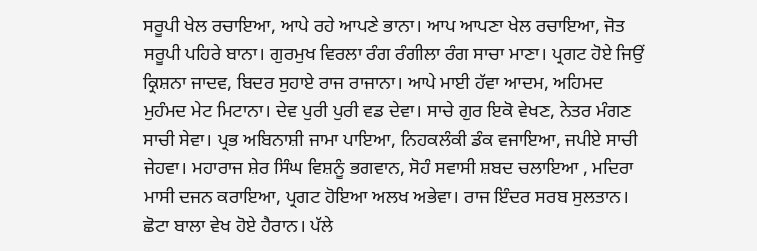ਸਰੂਪੀ ਖੇਲ ਰਚਾਇਆ, ਆਪੇ ਰਹੇ ਆਪਣੇ ਭਾਨਾ। ਆਪ ਆਪਣਾ ਖੇਲ ਰਚਾਇਆ, ਜੋਤ ਸਰੂਪੀ ਪਹਿਰੇ ਬਾਨਾ। ਗੁਰਮੁਖ ਵਿਰਲਾ ਰੰਗ ਰੰਗੀਲਾ ਰੰਗ ਸਾਚਾ ਮਾਣਾ। ਪ੍ਰਗਟ ਹੋਏ ਜਿਉਂ ਕ੍ਰਿਸ਼ਨਾ ਜਾਦਵ, ਬਿਦਰ ਸੁਹਾਏ ਰਾਜ ਰਾਜਾਨਾ। ਆਪੇ ਮਾਈ ਹੱਵਾ ਆਦਮ, ਅਹਿਮਦ ਮੁਹੰਮਦ ਮੇਟ ਮਿਟਾਨਾ। ਦੇਵ ਪੁਰੀ ਪੁਰੀ ਵਡ ਦੇਵਾ। ਸਾਚੇ ਗੁਰ ਇਕੋ ਵੇਖਣ, ਨੇਤਰ ਮੰਗਣ ਸਾਚੀ ਸੇਵਾ। ਪ੍ਰਭ ਅਬਿਨਾਸ਼ੀ ਜਾਮਾ ਪਾਇਆ, ਨਿਹਕਲੰਕੀ ਡੰਕ ਵਜਾਇਆ, ਜਪੀਏ ਸਾਚੀ ਜੇਹਵਾ। ਮਹਾਰਾਜ ਸ਼ੇਰ ਸਿੰਘ ਵਿਸ਼ਨੂੰ ਭਗਵਾਨ, ਸੋਹੰ ਸਵਾਸੀ ਸ਼ਬਦ ਚਲਾਇਆ , ਮਦਿਰਾ ਮਾਸੀ ਦਜਨ ਕਰਾਇਆ, ਪ੍ਰਗਟ ਹੋਇਆ ਅਲਖ ਅਭੇਵਾ। ਰਾਜ ਇੰਦਰ ਸਰਬ ਸੁਲਤਾਨ। ਛੋਟਾ ਬਾਲਾ ਵੇਖ ਹੋਏ ਹੈਰਾਨ। ਪੱਲੇ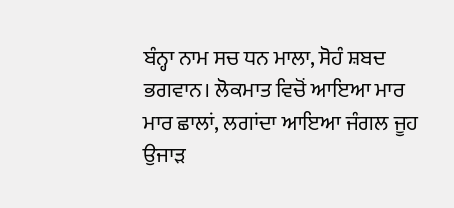ਬੰਨ੍ਹਾ ਨਾਮ ਸਚ ਧਨ ਮਾਲਾ, ਸੋਹੰ ਸ਼ਬਦ ਭਗਵਾਨ। ਲੋਕਮਾਤ ਵਿਚੋਂ ਆਇਆ ਮਾਰ ਮਾਰ ਛਾਲਾਂ, ਲਗਾਂਦਾ ਆਇਆ ਜੰਗਲ ਜੂਹ ਉਜਾੜ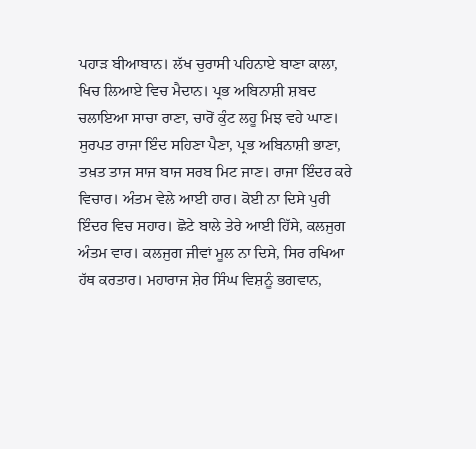ਪਹਾੜ ਬੀਆਬਾਨ। ਲੱਖ ਚੁਰਾਸੀ ਪਹਿਨਾਏ ਬਾਣਾ ਕਾਲਾ, ਖਿਚ ਲਿਆਏ ਵਿਚ ਮੈਦਾਨ। ਪ੍ਰਭ ਅਬਿਨਾਸ਼ੀ ਸ਼ਬਦ ਚਲਾਇਆ ਸਾਚਾ ਰਾਣਾ, ਚਾਰੋਂ ਕੁੰਟ ਲਹੂ ਮਿਝ ਵਹੇ ਘਾਣ। ਸੁਰਪਤ ਰਾਜਾ ਇੰਦ ਸਹਿਣਾ ਪੈਣਾ, ਪ੍ਰਭ ਅਬਿਨਾਸ਼ੀ ਭਾਣਾ, ਤਖ਼ਤ ਤਾਜ ਸਾਜ ਬਾਜ ਸਰਬ ਮਿਟ ਜਾਣ। ਰਾਜਾ ਇੰਦਰ ਕਰੇ ਵਿਚਾਰ। ਅੰਤਮ ਵੇਲੇ ਆਈ ਹਾਰ। ਕੋਈ ਨਾ ਦਿਸੇ ਪੁਰੀ ਇੰਦਰ ਵਿਚ ਸਹਾਰ। ਛੋਟੇ ਬਾਲੇ ਤੇਰੇ ਆਈ ਹਿੱਸੇ, ਕਲਜੁਗ ਅੰਤਮ ਵਾਰ। ਕਲਜੁਗ ਜੀਵਾਂ ਮੂਲ ਨਾ ਦਿਸੇ, ਸਿਰ ਰਖਿਆ ਹੱਥ ਕਰਤਾਰ। ਮਹਾਰਾਜ ਸ਼ੇਰ ਸਿੰਘ ਵਿਸ਼ਨੂੰ ਭਗਵਾਨ,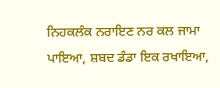ਨਿਹਕਲੰਕ ਨਰਾਇਣ ਨਰ ਕਲ ਜਾਮਾ ਪਾਇਆ, ਸ਼ਬਦ ਡੰਡਾ ਇਕ ਰਖਾਇਆ,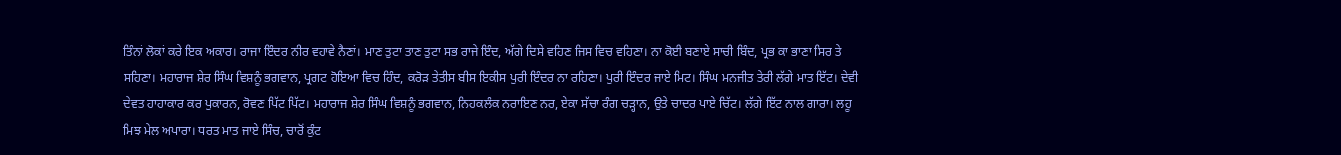ਤਿੰਨਾਂ ਲੋਕਾਂ ਕਰੇ ਇਕ ਅਕਾਰ। ਰਾਜਾ ਇੰਦਰ ਨੀਰ ਵਹਾਵੇ ਨੈਣਾਂ। ਮਾਣ ਤੁਟਾ ਤਾਣ ਤੁਟਾ ਸਭ ਰਾਜੇ ਇੰਦ, ਅੱਗੇ ਦਿਸੇ ਵਹਿਣ ਜਿਸ ਵਿਚ ਵਹਿਣਾ। ਨਾ ਕੋਈ ਬਣਾਏ ਸਾਚੀ ਬਿੰਦ, ਪ੍ਰਭ ਕਾ ਭਾਣਾ ਸਿਰ ਤੇ ਸਹਿਣਾ। ਮਹਾਰਾਜ ਸ਼ੇਰ ਸਿੰਘ ਵਿਸ਼ਨੂੰ ਭਗਵਾਨ, ਪ੍ਰਗਟ ਹੋਇਆ ਵਿਚ ਹਿੰਦ, ਕਰੋੜ ਤੇਤੀਸ ਬੀਸ ਇਕੀਸ ਪੁਰੀ ਇੰਦਰ ਨਾ ਰਹਿਣਾ। ਪੁਰੀ ਇੰਦਰ ਜਾਏ ਮਿਟ। ਸਿੰਘ ਮਨਜੀਤ ਤੇਰੀ ਲੱਗੇ ਮਾਤ ਇੱਟ। ਦੇਵੀ ਦੇਵਤ ਹਾਹਾਕਾਰ ਕਰ ਪੁਕਾਰਨ, ਰੋਵਣ ਪਿੱਟ ਪਿੱਟ। ਮਹਾਰਾਜ ਸ਼ੇਰ ਸਿੰਘ ਵਿਸ਼ਨੂੰ ਭਗਵਾਨ, ਨਿਹਕਲੰਕ ਨਰਾਇਣ ਨਰ, ਏਕਾ ਸੱਚਾ ਰੰਗ ਚੜ੍ਹਾਨ, ਉਤੇ ਚਾਦਰ ਪਾਏ ਚਿੱਟ। ਲੱਗੇ ਇੱਟ ਨਾਲ ਗਾਰਾ। ਲਹੂ ਮਿਝ ਮੇਲ ਅਪਾਰਾ। ਧਰਤ ਮਾਤ ਜਾਏ ਸਿੰਚ, ਚਾਰੋਂ ਕੁੰਟ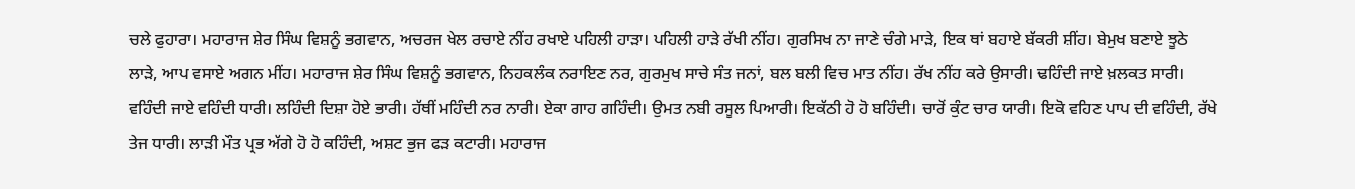ਚਲੇ ਫੁਹਾਰਾ। ਮਹਾਰਾਜ ਸ਼ੇਰ ਸਿੰਘ ਵਿਸ਼ਨੂੰ ਭਗਵਾਨ, ਅਚਰਜ ਖੇਲ ਰਚਾਏ ਨੀਂਹ ਰਖਾਏ ਪਹਿਲੀ ਹਾੜਾ। ਪਹਿਲੀ ਹਾੜੇ ਰੱਖੀ ਨੀਂਹ। ਗੁਰਸਿਖ ਨਾ ਜਾਣੇ ਚੰਗੇ ਮਾੜੇ, ਇਕ ਥਾਂ ਬਹਾਏ ਬੱਕਰੀ ਸ਼ੀਂਹ। ਬੇਮੁਖ ਬਣਾਏ ਝੂਠੇ ਲਾੜੇ, ਆਪ ਵਸਾਏ ਅਗਨ ਮੀਂਹ। ਮਹਾਰਾਜ ਸ਼ੇਰ ਸਿੰਘ ਵਿਸ਼ਨੂੰ ਭਗਵਾਨ, ਨਿਹਕਲੰਕ ਨਰਾਇਣ ਨਰ, ਗੁਰਮੁਖ ਸਾਚੇ ਸੰਤ ਜਨਾਂ, ਬਲ ਬਲੀ ਵਿਚ ਮਾਤ ਨੀਂਹ। ਰੱਖ ਨੀਂਹ ਕਰੇ ਉਸਾਰੀ। ਢਹਿੰਦੀ ਜਾਏ ਖ਼ਲਕਤ ਸਾਰੀ। ਵਹਿੰਦੀ ਜਾਏ ਵਹਿੰਦੀ ਧਾਰੀ। ਲਹਿੰਦੀ ਦਿਸ਼ਾ ਹੋਏ ਭਾਰੀ। ਹੱਥੀਂ ਮਹਿੰਦੀ ਨਰ ਨਾਰੀ। ਏਕਾ ਗਾਹ ਗਹਿੰਦੀ। ਉਮਤ ਨਬੀ ਰਸੂਲ ਪਿਆਰੀ। ਇਕੱਠੀ ਹੋ ਹੋ ਬਹਿੰਦੀ। ਚਾਰੋਂ ਕੁੰਟ ਚਾਰ ਯਾਰੀ। ਇਕੋ ਵਹਿਣ ਪਾਪ ਦੀ ਵਹਿੰਦੀ, ਰੱਖੇ ਤੇਜ ਧਾਰੀ। ਲਾੜੀ ਮੌਤ ਪ੍ਰਭ ਅੱਗੇ ਹੋ ਹੋ ਕਹਿੰਦੀ, ਅਸ਼ਟ ਭੁਜ ਫੜ ਕਟਾਰੀ। ਮਹਾਰਾਜ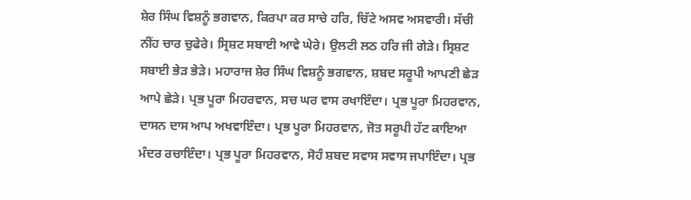ਸ਼ੇਰ ਸਿੰਘ ਵਿਸ਼ਨੂੰ ਭਗਵਾਨ, ਕਿਰਪਾ ਕਰ ਸਾਚੇ ਹਰਿ, ਚਿੱਟੇ ਅਸਵ ਅਸਵਾਰੀ। ਸੱਚੀ ਨੀਂਹ ਚਾਰ ਚੁਫੇਰੇ। ਸ੍ਰਿਸ਼ਟ ਸਬਾਈ ਆਵੇ ਘੇਰੇ। ਉਲਟੀ ਲਠ ਹਰਿ ਜੀ ਗੇੜੇ। ਸ੍ਰਿਸ਼ਟ ਸਬਾਈ ਭੇੜ ਭੇੜੇ। ਮਹਾਰਾਜ ਸ਼ੇਰ ਸਿੰਘ ਵਿਸ਼ਨੂੰ ਭਗਵਾਨ, ਸ਼ਬਦ ਸਰੂਪੀ ਆਪਣੀ ਛੇੜ ਆਪੇ ਛੇੜੇ। ਪ੍ਰਭ ਪੂਰਾ ਮਿਹਰਵਾਨ, ਸਚ ਘਰ ਵਾਸ ਰਖਾਇੰਦਾ। ਪ੍ਰਭ ਪੂਰਾ ਮਿਹਰਵਾਨ, ਦਾਸਨ ਦਾਸ ਆਪ ਅਖਵਾਇੰਦਾ। ਪ੍ਰਭ ਪੂਰਾ ਮਿਹਰਵਾਨ, ਜੋਤ ਸਰੂਪੀ ਹੱਟ ਕਾਇਆ ਮੰਦਰ ਰਚਾਇੰਦਾ। ਪ੍ਰਭ ਪੂਰਾ ਮਿਹਰਵਾਨ, ਸੋਹੰ ਸ਼ਬਦ ਸਵਾਸ ਸਵਾਸ ਜਪਾਇੰਦਾ। ਪ੍ਰਭ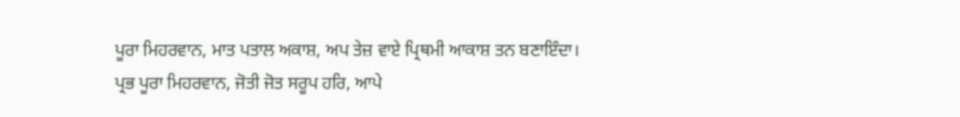ਪੂਰਾ ਮਿਹਰਵਾਨ, ਮਾਤ ਪਤਾਲ ਅਕਾਸ਼, ਅਪ ਤੇਜ਼ ਵਾਏ ਪ੍ਰਿਥਮੀ ਆਕਾਸ਼ ਤਨ ਬਣਾਇੰਦਾ। ਪ੍ਰਭ ਪੂਰਾ ਮਿਹਰਵਾਨ, ਜੋਤੀ ਜੋਤ ਸਰੂਪ ਹਰਿ, ਆਪੇ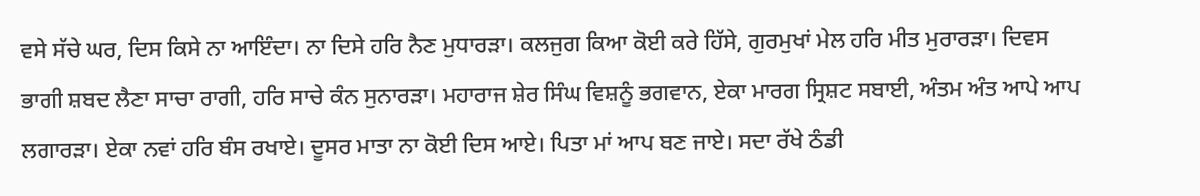ਵਸੇ ਸੱਚੇ ਘਰ, ਦਿਸ ਕਿਸੇ ਨਾ ਆਇੰਦਾ। ਨਾ ਦਿਸੇ ਹਰਿ ਨੈਣ ਮੁਧਾਰੜਾ। ਕਲਜੁਗ ਕਿਆ ਕੋਈ ਕਰੇ ਹਿੱਸੇ, ਗੁਰਮੁਖਾਂ ਮੇਲ ਹਰਿ ਮੀਤ ਮੁਰਾਰੜਾ। ਦਿਵਸ ਭਾਗੀ ਸ਼ਬਦ ਲੈਣਾ ਸਾਚਾ ਰਾਗੀ, ਹਰਿ ਸਾਚੇ ਕੰਨ ਸੁਨਾਰੜਾ। ਮਹਾਰਾਜ ਸ਼ੇਰ ਸਿੰਘ ਵਿਸ਼ਨੂੰ ਭਗਵਾਨ, ਏਕਾ ਮਾਰਗ ਸ੍ਰਿਸ਼ਟ ਸਬਾਈ, ਅੰਤਮ ਅੰਤ ਆਪੇ ਆਪ ਲਗਾਰੜਾ। ਏਕਾ ਨਵਾਂ ਹਰਿ ਬੰਸ ਰਖਾਏ। ਦੂਸਰ ਮਾਤਾ ਨਾ ਕੋਈ ਦਿਸ ਆਏ। ਪਿਤਾ ਮਾਂ ਆਪ ਬਣ ਜਾਏ। ਸਦਾ ਰੱਖੇ ਠੰਡੀ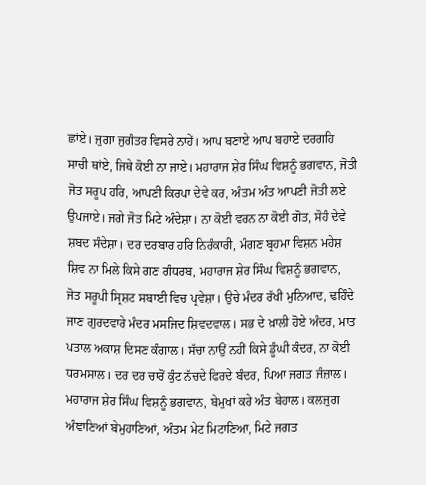ਛਾਂਏ। ਜੁਗਾ ਜੁਗੰਤਰ ਵਿਸਰੇ ਨਾਹੇਂ। ਆਪ ਬਣਾਏ ਆਪ ਬਹਾਏ ਦਰਗਹਿ ਸਾਚੀ ਥਾਂਏ, ਜਿਥੇ ਕੋਈ ਨਾ ਜਾਏ। ਮਹਾਰਾਜ ਸ਼ੇਰ ਸਿੰਘ ਵਿਸ਼ਨੂੰ ਭਗਵਾਨ, ਜੋਤੀ ਜੋਤ ਸਰੂਪ ਹਰਿ, ਆਪਣੀ ਕਿਰਪਾ ਦੇਵੇ ਕਰ, ਅੰਤਮ ਅੰਤ ਆਪਣੀ ਜੋਤੀ ਲਏ ਉਪਜਾਏ। ਜਗੇ ਜੋਤ ਮਿਟੇ ਅੰਦੇਸ਼ਾ। ਨਾ ਕੋਈ ਵਰਨ ਨਾ ਕੋਈ ਗੋਤ, ਸੋਹੰ ਦੇਵੇ ਸ਼ਬਦ ਸੰਦੇਸ਼ਾ। ਦਰ ਦਰਬਾਰ ਹਰਿ ਨਿਰੰਕਾਰੀ, ਮੰਗਣ ਬ੍ਰਹਮਾ ਵਿਸ਼ਨ ਮਹੇਸ਼ ਸ਼ਿਵ ਨਾ ਮਿਲੇ ਕਿਸੇ ਗਣ ਗੰਧਰਬ, ਮਹਾਰਾਜ ਸ਼ੇਰ ਸਿੰਘ ਵਿਸ਼ਨੂੰ ਭਗਵਾਨ, ਜੋਤ ਸਰੂਪੀ ਸ੍ਰਿਸ਼ਟ ਸਬਾਈ ਵਿਚ ਪ੍ਰਵੇਸ਼ਾ। ਉਚੇ ਮੰਦਰ ਰੱਖੀ ਮੁਨਿਆਦ, ਢਹਿੰਦੇ ਜਾਣ ਗੁਰਦਵਾਰੇ ਮੰਦਰ ਮਸਜਿਦ ਸ਼ਿਵਦਵਾਲ। ਸਭ ਦੇ ਖ਼ਾਲੀ ਹੋਏ ਅੰਦਰ, ਮਾਤ ਪਤਾਲ ਅਕਾਸ਼ ਦਿਸਣ ਕੰਗਾਲ। ਸੱਚਾ ਨਾਉਂ ਨਹੀਂ ਕਿਸੇ ਡੂੰਘੀ ਕੰਦਰ, ਨਾ ਕੋਈ ਧਰਮਸਾਲ। ਦਰ ਦਰ ਚਾਰੋਂ ਕੁੰਟ ਨੱਚਦੇ ਫਿਰਦੇ ਬੰਦਰ, ਪਿਆ ਜਗਤ ਜੰਜ਼ਾਲ। ਮਹਾਰਾਜ ਸ਼ੇਰ ਸਿੰਘ ਵਿਸ਼ਨੂੰ ਭਗਵਾਨ, ਬੇਮੁਖਾਂ ਕਰੇ ਅੰਤ ਬੇਹਾਲ। ਕਲਜੁਗ ਅੰਞਾਣਿਆਂ ਬੇਮੁਹਾਣਿਆਂ, ਅੰਤਮ ਮੇਟ ਮਿਟਾਣਿਆ, ਮਿਟੇ ਜਗਤ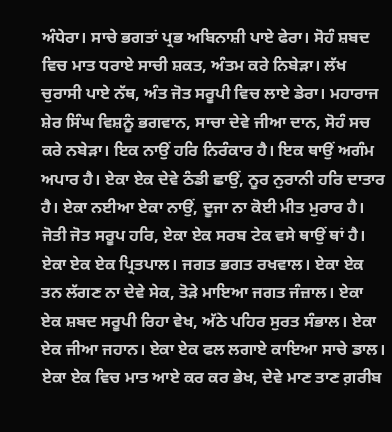ਅੰਧੇਰਾ। ਸਾਚੇ ਭਗਤਾਂ ਪ੍ਰਭ ਅਬਿਨਾਸ਼ੀ ਪਾਏ ਫੇਰਾ। ਸੋਹੰ ਸ਼ਬਦ ਵਿਚ ਮਾਤ ਧਰਾਏ ਸਾਚੀ ਸ਼ਕਤ, ਅੰਤਮ ਕਰੇ ਨਿਬੇੜਾ। ਲੱਖ ਚੁਰਾਸੀ ਪਾਏ ਨੱਥ, ਅੰਤ ਜੋਤ ਸਰੂਪੀ ਵਿਚ ਲਾਏ ਡੇਰਾ। ਮਹਾਰਾਜ ਸ਼ੇਰ ਸਿੰਘ ਵਿਸ਼ਨੂੰ ਭਗਵਾਨ, ਸਾਚਾ ਦੇਵੇ ਜੀਆ ਦਾਨ, ਸੋਹੰ ਸਚ ਕਰੇ ਨਬੇੜਾ। ਇਕ ਨਾਉਂ ਹਰਿ ਨਿਰੰਕਾਰ ਹੈ। ਇਕ ਥਾਉਂ ਅਗੰਮ ਅਪਾਰ ਹੈ। ਏਕਾ ਏਕ ਦੇਵੇ ਠੰਡੀ ਛਾਉਂ, ਨੂਰ ਨੁਰਾਨੀ ਹਰਿ ਦਾਤਾਰ ਹੈ। ਏਕਾ ਨਈਆ ਏਕਾ ਨਾਉਂ, ਦੂਜਾ ਨਾ ਕੋਈ ਮੀਤ ਮੁਰਾਰ ਹੈ। ਜੋਤੀ ਜੋਤ ਸਰੂਪ ਹਰਿ, ਏਕਾ ਏਕ ਸਰਬ ਟੇਕ ਵਸੇ ਥਾਉਂ ਥਾਂ ਹੈ। ਏਕਾ ਏਕ ਏਕ ਪ੍ਰਿਤਪਾਲ। ਜਗਤ ਭਗਤ ਰਖਵਾਲ। ਏਕਾ ਏਕ ਤਨ ਲੱਗਣ ਨਾ ਦੇਵੇ ਸੇਕ, ਤੋੜੇ ਮਾਇਆ ਜਗਤ ਜੰਜ਼ਾਲ। ਏਕਾ ਏਕ ਸ਼ਬਦ ਸਰੂਪੀ ਰਿਹਾ ਵੇਖ, ਅੱਠੇ ਪਹਿਰ ਸੁਰਤ ਸੰਭਾਲ। ਏਕਾ ਏਕ ਜੀਆ ਜਹਾਨ। ਏਕਾ ਏਕ ਫਲ ਲਗਾਏ ਕਾਇਆ ਸਾਚੇ ਡਾਲ। ਏਕਾ ਏਕ ਵਿਚ ਮਾਤ ਆਏ ਕਰ ਕਰ ਭੇਖ, ਦੇਵੇ ਮਾਣ ਤਾਣ ਗ਼ਰੀਬ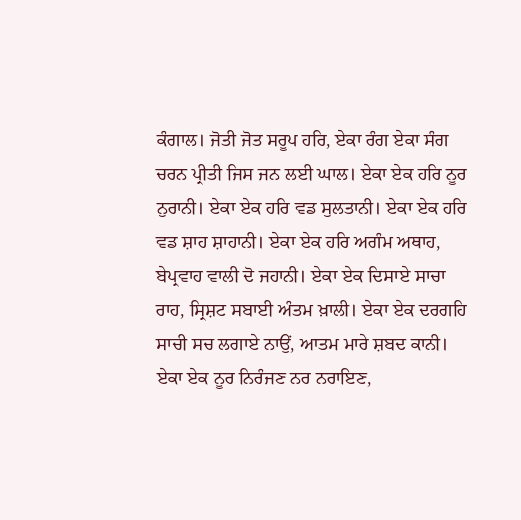ਕੰਗਾਲ। ਜੋਤੀ ਜੋਤ ਸਰੂਪ ਹਰਿ, ਏਕਾ ਰੰਗ ਏਕਾ ਸੰਗ ਚਰਨ ਪ੍ਰੀਤੀ ਜਿਸ ਜਨ ਲਈ ਘਾਲ। ਏਕਾ ਏਕ ਹਰਿ ਨੂਰ ਨੁਰਾਨੀ। ਏਕਾ ਏਕ ਹਰਿ ਵਡ ਸੁਲਤਾਨੀ। ਏਕਾ ਏਕ ਹਰਿ ਵਡ ਸ਼ਾਹ ਸ਼ਾਹਾਨੀ। ਏਕਾ ਏਕ ਹਰਿ ਅਗੰਮ ਅਥਾਹ, ਬੇਪ੍ਰਵਾਹ ਵਾਲੀ ਦੋ ਜਹਾਨੀ। ਏਕਾ ਏਕ ਦਿਸਾਏ ਸਾਚਾ ਰਾਹ, ਸ੍ਰਿਸ਼ਟ ਸਬਾਈ ਅੰਤਮ ਖ਼ਾਲੀ। ਏਕਾ ਏਕ ਦਰਗਹਿ ਸਾਚੀ ਸਚ ਲਗਾਏ ਨਾਉਂ, ਆਤਮ ਮਾਰੇ ਸ਼ਬਦ ਕਾਨੀ। ਏਕਾ ਏਕ ਨੂਰ ਨਿਰੰਜਣ ਨਰ ਨਰਾਇਣ,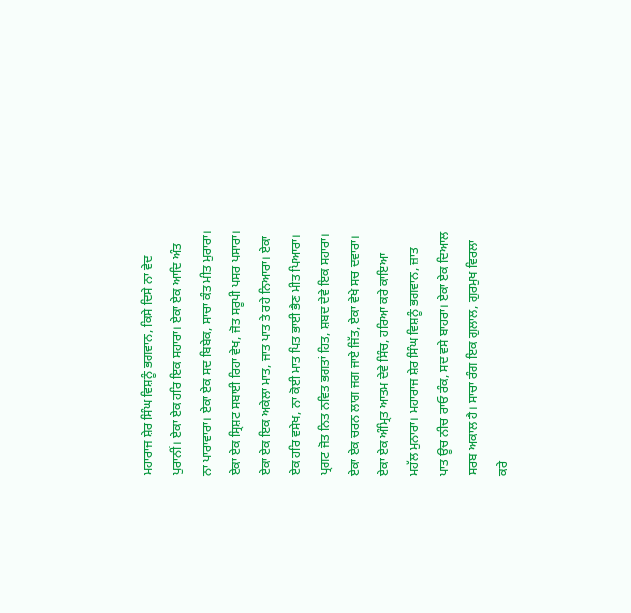ਮਹਾਰਾਜ ਸ਼ੇਰ ਸਿੰਘ ਵਿਸ਼ਨੂੰ ਭਗਵਾਨ, ਕਿਸੇ ਦਿਸੇ ਨਾ ਵੇਦ ਪੁਰਾਨੀਂ। ਏਕਾ ਏਕ ਹਰਿ ਇਕ ਸਹਾਰਾ। ਏਕਾ ਏਕ ਆਦਿ ਅੰਤ ਨਾ ਪਾਰਾਵਾਰਾ। ਏਕਾ ਏਕ ਸਦ ਬਿਬੇਕ, ਸਾਚਾ ਕੰਤ ਮੀਤ ਮੁਰਾਰਾ। ਏਕਾ ਏਕ ਸ੍ਰਿਸ਼ਟ ਸਬਾਈ ਰਿਹਾ ਵੇਖ, ਜੋਤ ਸਰੂਪੀ ਪਸਰ ਪਸਾਰਾ। ਏਕਾ ਏਕ ਇਕ ਅਕੇਲਾ ਮਾਤ, ਜਾਤ ਪਾਤ ਤੇ ਰਹੇ ਨਿਆਰਾ। ਏਕਾ ਏਕ ਹਰਿ ਵਸੇਖ, ਨਾ ਕੋਈ ਮਾਤ ਪਿਤ ਭਾਈ ਭੈਣ ਮੀਤ ਪਿਆਰਾ। ਪ੍ਰਗਟ ਜੋਤ ਨਿਤ ਨਵਿਤ ਭਗਤਾਂ ਹਿਤ, ਸ਼ਬਦ ਦੇਵੇ ਇਕ ਸਹਾਰਾ। ਏਕਾ ਏਕ ਚਰਨ ਲਾਗ ਜਗ ਜਾਏ ਜਿੱਤ, ਏਕਾ ਵੇਖੇ ਸਚ ਦਵਾਰਾ। ਏਕਾ ਏਕ ਅੰਮ੍ਰਿਤ ਆਤਮ ਦੇਵੇ ਸਿੰਚ, ਹਰਿਆ ਕਰੇ ਕਾਇਆ ਮਹੱਲ ਮੁਨਾਰਾ। ਮਹਾਰਾਜ ਸ਼ੇਰ ਸਿੰਘ ਵਿਸ਼ਨੂੰ ਭਗਵਾਨ, ਜ਼ਾਤ ਪਾਤ ਊਚ ਨੀਚ ਰਾਓ ਰੰਕ, ਸਦ ਵਸੇ ਬਾਹਰਾ। ਏਕਾ ਏਕ ਦਿਆਲ ਸਰਬ ਅਕਾਲ ਹੈ। ਸਾਚਾ ਰੰਗ ਇਕ ਗੁਲਾਲ, ਗੁਰਮੁਖ ਵਿਰਲਾ ਕਰੇ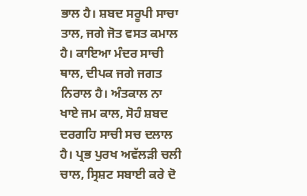ਭਾਲ ਹੈ। ਸ਼ਬਦ ਸਰੂਪੀ ਸਾਚਾ ਤਾਲ, ਜਗੇ ਜੋਤ ਵਸਤ ਕਮਾਲ ਹੈ। ਕਾਇਆ ਮੰਦਰ ਸਾਚੀ ਥਾਲ, ਦੀਪਕ ਜਗੇ ਜਗਤ ਨਿਰਾਲ ਹੈ। ਅੰਤਕਾਲ ਨਾ ਖਾਏ ਜਮ ਕਾਲ, ਸੋਹੰ ਸ਼ਬਦ ਦਰਗਹਿ ਸਾਚੀ ਸਚ ਦਲਾਲ ਹੈ। ਪ੍ਰਭ ਪੁਰਖ ਅਵੱਲੜੀ ਚਲੀ ਚਾਲ, ਸ੍ਰਿਸ਼ਟ ਸਬਾਈ ਕਰੇ ਦੋ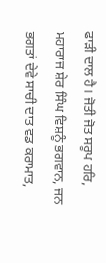ਫਾੜੀ ਦਾਲ ਹੈ। ਜੋਤੀ ਜੋਤ ਸਰੂਪ ਹਰਿ, ਮਹਾਰਾਜ ਸ਼ੇਰ ਸਿੰਘ ਵਿਸ਼ਨੂੰ ਭਗਵਾਨ, ਜਨ ਭਗਤਾਂ ਦੇਵੇ ਸਾਚੀ ਦਾਤ ਵਡ ਕਰਾਮਾਤ,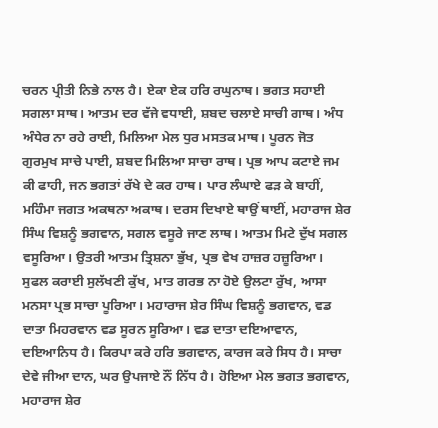ਚਰਨ ਪ੍ਰੀਤੀ ਨਿਭੇ ਨਾਲ ਹੈ। ਏਕਾ ਏਕ ਹਰਿ ਰਘੁਨਾਥ। ਭਗਤ ਸਹਾਈ ਸਗਲਾ ਸਾਥ। ਆਤਮ ਦਰ ਵੱਜੇ ਵਧਾਈ, ਸ਼ਬਦ ਚਲਾਏ ਸਾਚੀ ਗਾਥ। ਅੰਧ ਅੰਧੇਰ ਨਾ ਰਹੇ ਰਾਈ, ਮਿਲਿਆ ਮੇਲ ਧੁਰ ਮਸਤਕ ਮਾਥ। ਪੂਰਨ ਜੋਤ ਗੁਰਮੁਖ ਸਾਚੇ ਪਾਈ, ਸ਼ਬਦ ਮਿਲਿਆ ਸਾਚਾ ਰਾਥ। ਪ੍ਰਭ ਆਪ ਕਟਾਏ ਜਮ ਕੀ ਫਾਹੀ, ਜਨ ਭਗਤਾਂ ਰੱਖੇ ਦੇ ਕਰ ਹਾਥ। ਪਾਰ ਲੰਘਾਏ ਫੜ ਕੇ ਬਾਹੀਂ, ਮਹਿੰਮਾ ਜਗਤ ਅਕਥਨਾ ਅਕਾਥ। ਦਰਸ ਦਿਖਾਏ ਥਾਉਂ ਥਾਈਂ, ਮਹਾਰਾਜ ਸ਼ੇਰ ਸਿੰਘ ਵਿਸ਼ਨੂੰ ਭਗਵਾਨ, ਸਗਲ ਵਸੂਰੇ ਜਾਣ ਲਾਥ। ਆਤਮ ਮਿਟੇ ਦੁੱਖ ਸਗਲ ਵਸੂਰਿਆ। ਉਤਰੀ ਆਤਮ ਤ੍ਰਿਸ਼ਨਾ ਭੁੱਖ, ਪ੍ਰਭ ਵੇਖ ਹਾਜ਼ਰ ਹਜ਼ੂਰਿਆ। ਸੁਫਲ ਕਰਾਈ ਸੁਲੱਖਣੀ ਕੁੱਖ, ਮਾਤ ਗਰਭ ਨਾ ਹੋਏ ਉਲਟਾ ਰੁੱਖ, ਆਸਾ ਮਨਸਾ ਪ੍ਰਭ ਸਾਚਾ ਪੂਰਿਆ। ਮਹਾਰਾਜ ਸ਼ੇਰ ਸਿੰਘ ਵਿਸ਼ਨੂੰ ਭਗਵਾਨ, ਵਡ ਦਾਤਾ ਮਿਹਰਵਾਨ ਵਡ ਸੂਰਨ ਸੂਰਿਆ। ਵਡ ਦਾਤਾ ਦਇਆਵਾਨ, ਦਇਆਨਿਧ ਹੈ। ਕਿਰਪਾ ਕਰੇ ਹਰਿ ਭਗਵਾਨ, ਕਾਰਜ ਕਰੇ ਸਿਧ ਹੈ। ਸਾਚਾ ਦੇਵੇ ਜੀਆ ਦਾਨ, ਘਰ ਉਪਜਾਏ ਨੌਂ ਨਿੱਧ ਹੈ। ਹੋਇਆ ਮੇਲ ਭਗਤ ਭਗਵਾਨ, ਮਹਾਰਾਜ ਸ਼ੇਰ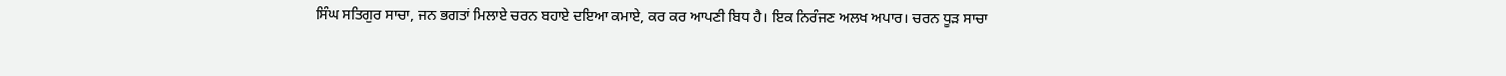ਸਿੰਘ ਸਤਿਗੁਰ ਸਾਚਾ, ਜਨ ਭਗਤਾਂ ਮਿਲਾਏ ਚਰਨ ਬਹਾਏ ਦਇਆ ਕਮਾਏ, ਕਰ ਕਰ ਆਪਣੀ ਬਿਧ ਹੈ। ਇਕ ਨਿਰੰਜਣ ਅਲਖ ਅਪਾਰ। ਚਰਨ ਧੂੜ ਸਾਚਾ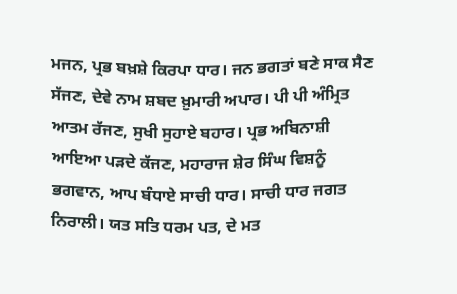ਮਜਨ, ਪ੍ਰਭ ਬਖ਼ਸ਼ੇ ਕਿਰਪਾ ਧਾਰ। ਜਨ ਭਗਤਾਂ ਬਣੇ ਸਾਕ ਸੈਣ ਸੱਜਣ, ਦੇਵੇ ਨਾਮ ਸ਼ਬਦ ਖ਼ੁਮਾਰੀ ਅਪਾਰ। ਪੀ ਪੀ ਅੰਮ੍ਰਿਤ ਆਤਮ ਰੱਜਣ, ਸੁਖੀ ਸੁਹਾਏ ਬਹਾਰ। ਪ੍ਰਭ ਅਬਿਨਾਸ਼ੀ ਆਇਆ ਪੜਦੇ ਕੱਜਣ, ਮਹਾਰਾਜ ਸ਼ੇਰ ਸਿੰਘ ਵਿਸ਼ਨੂੰ ਭਗਵਾਨ, ਆਪ ਬੰਧਾਏ ਸਾਚੀ ਧਾਰ। ਸਾਚੀ ਧਾਰ ਜਗਤ ਨਿਰਾਲੀ। ਯਤ ਸਤਿ ਧਰਮ ਪਤ, ਦੇ ਮਤ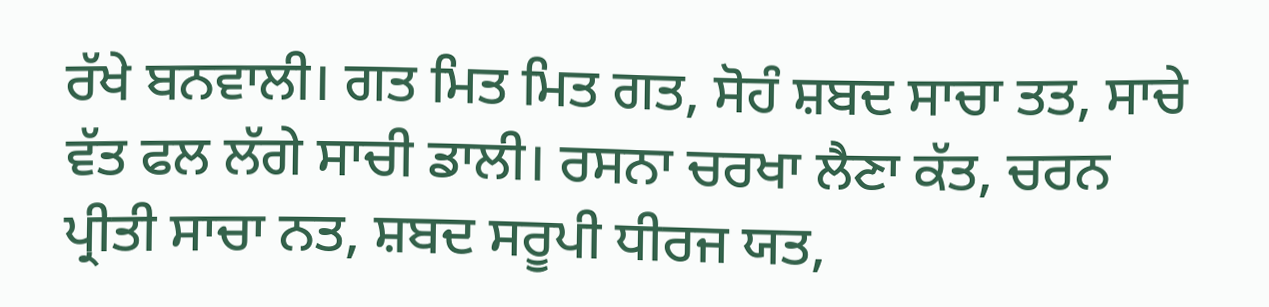ਰੱਖੇ ਬਨਵਾਲੀ। ਗਤ ਮਿਤ ਮਿਤ ਗਤ, ਸੋਹੰ ਸ਼ਬਦ ਸਾਚਾ ਤਤ, ਸਾਚੇ ਵੱਤ ਫਲ ਲੱਗੇ ਸਾਚੀ ਡਾਲੀ। ਰਸਨਾ ਚਰਖਾ ਲੈਣਾ ਕੱਤ, ਚਰਨ ਪ੍ਰੀਤੀ ਸਾਚਾ ਨਤ, ਸ਼ਬਦ ਸਰੂਪੀ ਧੀਰਜ ਯਤ,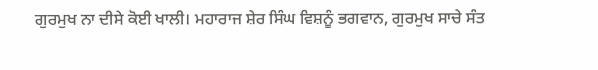ਗੁਰਮੁਖ ਨਾ ਦੀਸੇ ਕੋਈ ਖਾਲੀ। ਮਹਾਰਾਜ ਸ਼ੇਰ ਸਿੰਘ ਵਿਸ਼ਨੂੰ ਭਗਵਾਨ, ਗੁਰਮੁਖ ਸਾਚੇ ਸੰਤ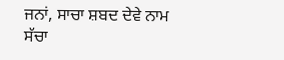ਜਨਾਂ, ਸਾਚਾ ਸ਼ਬਦ ਦੇਵੇ ਨਾਮ ਸੱਚਾ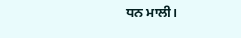ਧਨ ਮਾਲੀ।